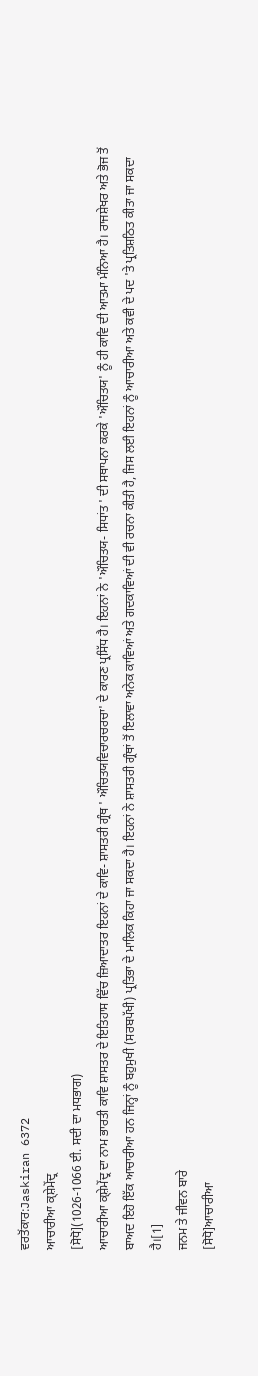ਵਰਤੋਂਕਾਰ:Jaskiran 6372
ਆਚਾਰੀਆ ਕ੍ਸ਼ੇਮੇਂਦ੍ਰ
[ਸੋਧੋ](1026-1066 ਈ. ਸਦੀ ਦਾ ਮਧਭਾਗ)
ਆਚਾਰੀਆ ਕ੍ਸ਼ੇਮੇਂਦ੍ਰ ਦਾ ਨਾਮ ਭਾਰਤੀ ਕਾਵਿ ਸ਼ਾਸਤਰ ਦੇ ਇਤਿਹਾਸ ਵਿੱਚ ਜ਼ਿਆਦਾਤਰ ਇਹਨਾਂ ਦੇ ਕਾਵਿ- ਸ਼ਾਸਤਰੀ ਗ੍ਰੰਥ ' ਔਚਿਤਯਵਿਚਾਰਚਰਚਾ' ਦੇ ਕਾਰਣ ਪ੍ਰਸਿੱਧ ਹੈ। ਇਹਨਾਂ ਨੇ 'ਔਚਿਤਯ- ਸਿਧਾਂਤ ' ਦੀ ਸਥਾਪਨਾ ਕਰਕੇ 'ਔਚਿਤਯ' ਨੂੰ ਹੀ ਕਾਵਿ ਦੀ ਆਤਮਾ ਮੰਨਿਆ ਹੈ। ਰਾਜਸ਼ੇਖਰ ਅਤੇ ਭੋਜ ਤੋਂ ਬਾਅਦ ਇਹੋ ਇੱਕ ਆਚਾਰੀਆ ਹਨ ਜਿਨ੍ਹਾਂ ਨੂੰ ਬਹੁਮੁਖੀ (ਸਰਬਪੱਖੀ) ਪ੍ਰਤਿਭਾ ਦੇ ਮਾਲਿਕ ਕਿਹਾ ਜਾ ਸਕਦਾ ਹੈ। ਇਹਨਾਂ ਨੇ ਸ਼ਾਸਤਰੀ ਗ੍ਰੰਥਾਂ ਤੋਂ ਇਲਾਵਾ ਅਨੇਕ ਕਾਵਿਆਂ ਅਤੇ ਗਦਕਾਵਿਆਂ ਦੀ ਵੀ ਰਚਨਾ ਕੀਤੀ ਹੈ, ਜਿਸ ਲਈ ਇਹਨਾਂ ਨੂੰ ਆਚਾਰੀਆ ਅਤੇ ਕਵੀ ਦੇ ਪਦ 'ਤੇ ਪ੍ਰਤਿਸ਼ਠਿਤ ਕੀਤਾ ਜਾ ਸਕਦਾ ਹੈ।[1]
ਜਨਮ ਤੇ ਜੀਵਨ ਬਾਰੇ
[ਸੋਧੋ]ਆਚਾਰੀਆ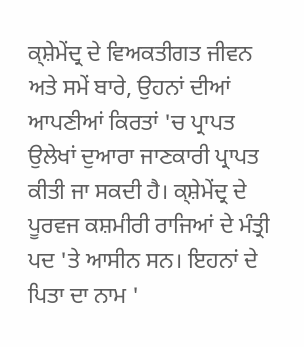ਕ੍ਸ਼ੇਮੇਂਦ੍ਰ ਦੇ ਵਿਅਕਤੀਗਤ ਜੀਵਨ ਅਤੇ ਸਮੇਂ ਬਾਰੇ, ਉਹਨਾਂ ਦੀਆਂ ਆਪਣੀਆਂ ਕਿਰਤਾਂ 'ਚ ਪ੍ਰਾਪਤ ਉਲੇਖਾਂ ਦੁਆਰਾ ਜਾਣਕਾਰੀ ਪ੍ਰਾਪਤ ਕੀਤੀ ਜਾ ਸਕਦੀ ਹੈ। ਕ੍ਸ਼ੇਮੇਂਦ੍ਰ ਦੇ ਪੂਰਵਜ ਕਸ਼ਮੀਰੀ ਰਾਜਿਆਂ ਦੇ ਮੰਤ੍ਰੀ ਪਦ 'ਤੇ ਆਸੀਨ ਸਨ। ਇਹਨਾਂ ਦੇ ਪਿਤਾ ਦਾ ਨਾਮ '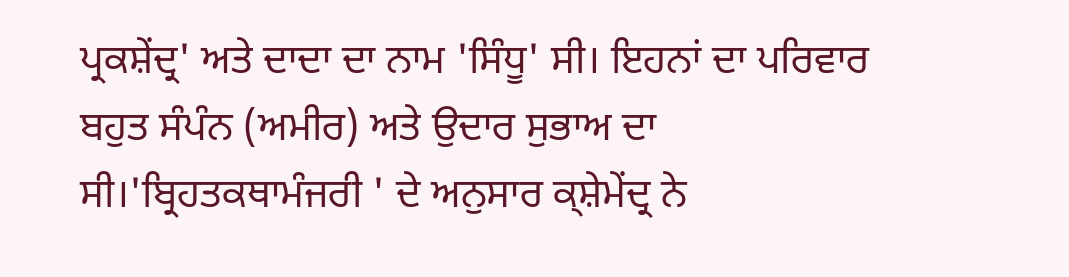ਪ੍ਰਕਸ਼ੇਂਦ੍ਰ' ਅਤੇ ਦਾਦਾ ਦਾ ਨਾਮ 'ਸਿੰਧੂ' ਸੀ। ਇਹਨਾਂ ਦਾ ਪਰਿਵਾਰ ਬਹੁਤ ਸੰਪੰਨ (ਅਮੀਰ) ਅਤੇ ਉਦਾਰ ਸੁਭਾਅ ਦਾ ਸੀ।'ਬ੍ਰਿਹਤਕਥਾਮੰਜਰੀ ' ਦੇ ਅਨੁਸਾਰ ਕ੍ਸ਼ੇਮੇਂਦ੍ਰ ਨੇ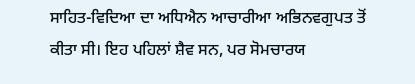ਸਾਹਿਤ-ਵਿਦਿਆ ਦਾ ਅਧਿਐਨ ਆਚਾਰੀਆ ਅਭਿਨਵਗੁਪਤ ਤੋਂ ਕੀਤਾ ਸੀ। ਇਹ ਪਹਿਲਾਂ ਸ਼ੈਵ ਸਨ, ਪਰ ਸੋਮਚਾਰਯ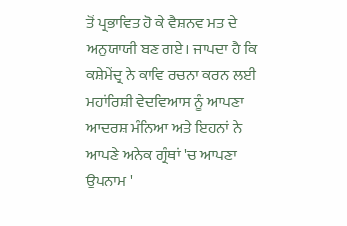ਤੋਂ ਪ੍ਰਭਾਵਿਤ ਹੋ ਕੇ ਵੈਸ਼ਨਵ ਮਤ ਦੇ ਅਨੁਯਾਯੀ ਬਣ ਗਏ। ਜਾਪਦਾ ਹੈ ਕਿ ਕਸ਼ੇਮੇਂਦ੍ਰ ਨੇ ਕਾਵਿ ਰਚਨਾ ਕਰਨ ਲਈ ਮਹਾਂਰਿਸ਼ੀ ਵੇਦਵਿਆਸ ਨੂੰ ਆਪਣਾ ਆਦਰਸ਼ ਮੰਨਿਆ ਅਤੇ ਇਹਨਾਂ ਨੇ ਆਪਣੇ ਅਨੇਕ ਗ੍ਰੰਥਾਂ 'ਚ ਆਪਣਾ ਉਪਨਾਮ '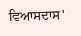ਵਿਆਸਦਾਸ'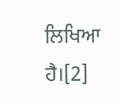ਲਿਖਿਆ ਹੈ।[2]